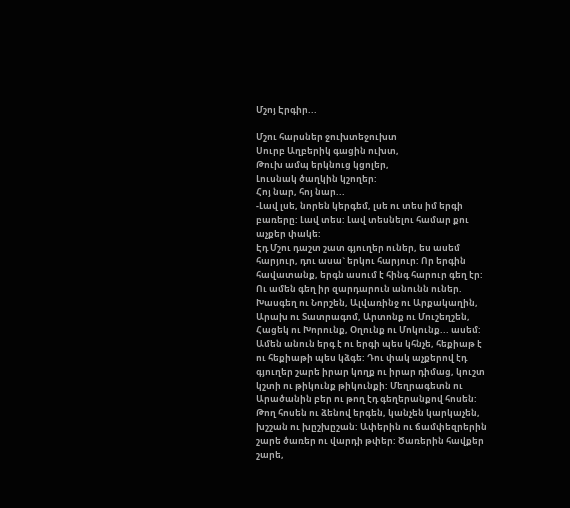Մշոյ Էրգիր...

Մշու հարսներ ջուխտեջուխտ
Սուրբ Աղբերիկ գացին ուխտ,
Թուխ ամպ երկնուց կցոլեր,
Լուսնակ ծաղկին կշողեր:
Հոյ նար, հոյ նար...
-Լավ լսե, նորեն կերգեմ, լսե ու տես իմ երգի բառերը: Լավ տես: Լավ տեսնելու համար քու աչքեր փակե:
Էդ Մշու դաշտ շատ գյուղեր ուներ, ես ասեմ հարյուր, դու ասա` երկու հարյուր: Որ երգին հավատանք, երգն ասում է հինգ հարուր գեղ էր: Ու ամեն գեղ իր զարդարուն անունն ուներ. Խասգեղ ու Նորշեն, Ալվառինջ ու Արքակաղին, Արախ ու Տատրագոմ, Արտոնք ու Մուշեղշեն, Հացեկ ու Խորունք, Օղունք ու Մոկունք... ասեմ: Ամեն անուն երգ է ու երգի պես կհնչե, հեքիաթ է ու հեքիաթի պես կձգե: Դու փակ աչքերով էդ գյուղեր շարե իրար կողք ու իրար դիմաց, կուշտ կշտի ու թիկունք թիկունքի: Մեղրագետն ու Արածանին բեր ու թող էդ գեղերանքով հոսեն: Թող հոսեն ու ձենով երգեն, կանչեն կարկաչեն, խշշան ու խըշխըշան: Ափերին ու ճամփեզրերին շարե ծառեր ու վարդի թփեր: Ծառերին հավքեր շարե,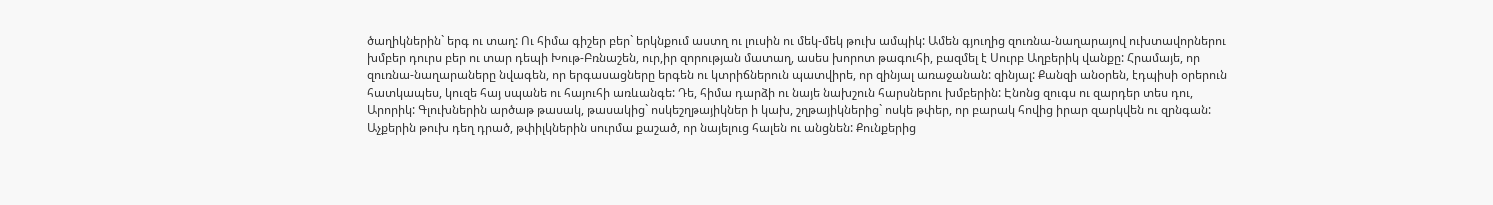ծաղիկներին` երգ ու տաղ: Ու հիմա գիշեր բեր` երկնքում աստղ ու լուսին ու մեկ-մեկ թուխ ամպիկ: Ամեն գյուղից զուռնա-նաղարայով ուխտավորներու խմբեր դուրս բեր ու տար դեպի Խութ-Բռնաշեն, ուր,իր զորության մատաղ, ասես խորոտ թագուհի, բազմել է Սուրբ Աղբերիկ վանքը: Հրամայե, որ զուռնա-նաղարաները նվագեն, որ երգասացները երգեն ու կտրիճներուն պատվիրե, որ զինյալ առաջանան: զինյալ: Քանզի անօրեն, էդպիսի օրերուն հատկապես, կուզե հայ սպանե ու հայուհի առևանգե: Դե, հիմա դարձի ու նայե նախշուն հարսներու խմբերին: Էնոնց զուգս ու զարդեր տես դու, Արորիկ: Գլուխներին արծաթ թասակ, թասակից` ոսկեշղթայիկներ ի կախ, շղթայիկներից` ոսկե թփեր, որ բարակ հովից իրար զարկվեն ու զրնգան: Աչքերին թուխ դեղ դրած, թփիլկներին սուրմա քաշած, որ նայելուց հալեն ու անցնեն: Քունքերից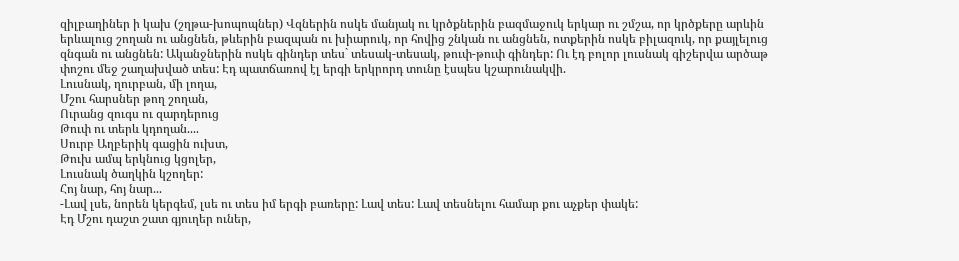զիլբաղիներ ի կախ (շղթա-խոպոպներ) Վզներին ոսկե մանյակ ու կրծքներին բազմաջուկ երկար ու շմշա, որ կրծքերը արևին երևալուց շողան ու անցնեն, թևերին բազպան ու խիարուկ, որ հովից շնկան ու անցնեն, ոտքերին ոսկե բիլազուկ, որ քայլելուց զնգան ու անցնեն: Ականջներին ոսկե գինդեր տես` տեսակ-տեսակ, թուփ-թուփ գինդեր: Ու էդ բոլոր լուսնակ գիշերվա արծաթ փոշու մեջ շաղախված տես: Էդ պատճառով էլ երգի երկրորդ տունը էսպես կշարունակվի.
Լուսնակ, ղուրբան, մի լողա,
Մշու հարսներ թող շողան,
Ուրանց զուգս ու զարդերուց
Թուփ ու տերև կդողան....
Սուրբ Աղբերիկ գացին ուխտ,
Թուխ ամպ երկնուց կցոլեր,
Լուսնակ ծաղկին կշողեր:
Հոյ նար, հոյ նար...
-Լավ լսե, նորեն կերգեմ, լսե ու տես իմ երգի բառերը: Լավ տես: Լավ տեսնելու համար քու աչքեր փակե:
Էդ Մշու դաշտ շատ գյուղեր ուներ,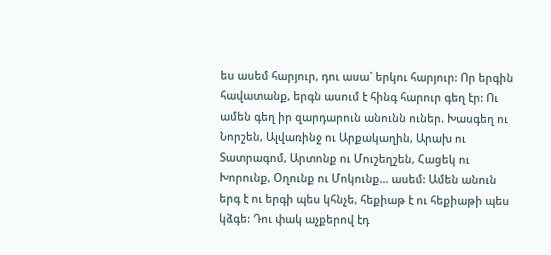ես ասեմ հարյուր, դու ասա` երկու հարյուր: Որ երգին հավատանք, երգն ասում է հինգ հարուր գեղ էր: Ու ամեն գեղ իր զարդարուն անունն ուներ. Խասգեղ ու Նորշեն, Ալվառինջ ու Արքակաղին, Արախ ու Տատրագոմ, Արտոնք ու Մուշեղշեն, Հացեկ ու Խորունք, Օղունք ու Մոկունք... ասեմ: Ամեն անուն երգ է ու երգի պես կհնչե, հեքիաթ է ու հեքիաթի պես կձգե: Դու փակ աչքերով էդ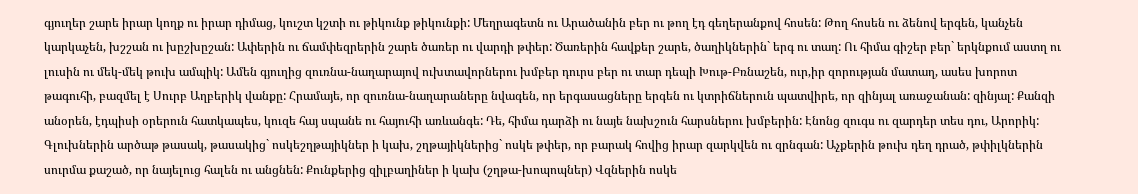գյուղեր շարե իրար կողք ու իրար դիմաց, կուշտ կշտի ու թիկունք թիկունքի: Մեղրագետն ու Արածանին բեր ու թող էդ գեղերանքով հոսեն: Թող հոսեն ու ձենով երգեն, կանչեն կարկաչեն, խշշան ու խըշխըշան: Ափերին ու ճամփեզրերին շարե ծառեր ու վարդի թփեր: Ծառերին հավքեր շարե, ծաղիկներին` երգ ու տաղ: Ու հիմա գիշեր բեր` երկնքում աստղ ու լուսին ու մեկ-մեկ թուխ ամպիկ: Ամեն գյուղից զուռնա-նաղարայով ուխտավորներու խմբեր դուրս բեր ու տար դեպի Խութ-Բռնաշեն, ուր,իր զորության մատաղ, ասես խորոտ թագուհի, բազմել է Սուրբ Աղբերիկ վանքը: Հրամայե, որ զուռնա-նաղարաները նվագեն, որ երգասացները երգեն ու կտրիճներուն պատվիրե, որ զինյալ առաջանան: զինյալ: Քանզի անօրեն, էդպիսի օրերուն հատկապես, կուզե հայ սպանե ու հայուհի առևանգե: Դե, հիմա դարձի ու նայե նախշուն հարսներու խմբերին: Էնոնց զուգս ու զարդեր տես դու, Արորիկ: Գլուխներին արծաթ թասակ, թասակից` ոսկեշղթայիկներ ի կախ, շղթայիկներից` ոսկե թփեր, որ բարակ հովից իրար զարկվեն ու զրնգան: Աչքերին թուխ դեղ դրած, թփիլկներին սուրմա քաշած, որ նայելուց հալեն ու անցնեն: Քունքերից զիլբաղիներ ի կախ (շղթա-խոպոպներ) Վզներին ոսկե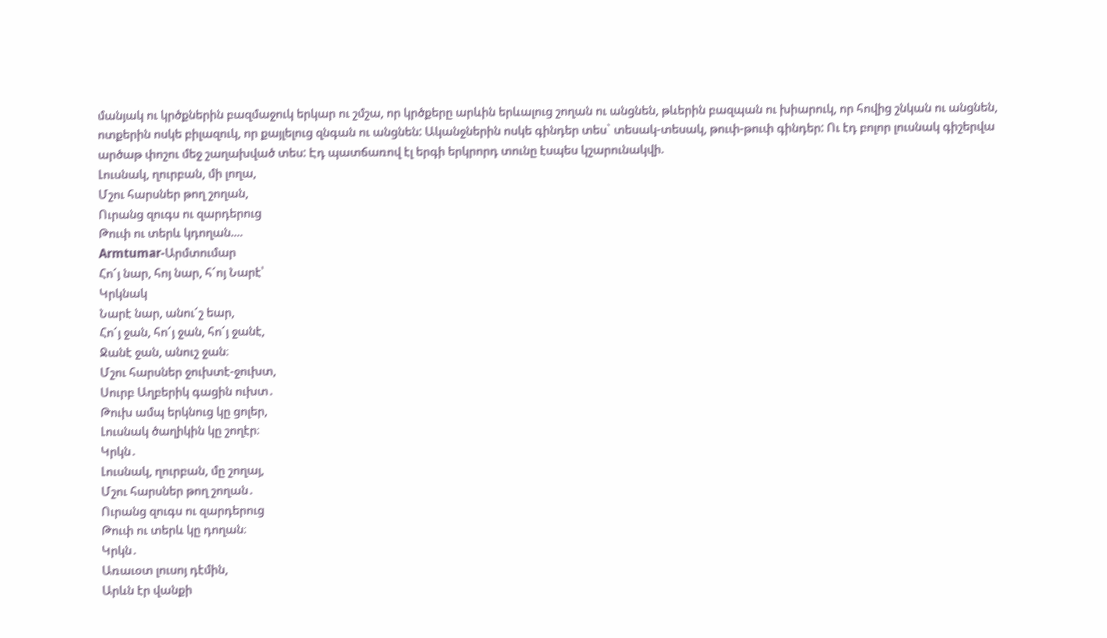մանյակ ու կրծքներին բազմաջուկ երկար ու շմշա, որ կրծքերը արևին երևալուց շողան ու անցնեն, թևերին բազպան ու խիարուկ, որ հովից շնկան ու անցնեն, ոտքերին ոսկե բիլազուկ, որ քայլելուց զնգան ու անցնեն: Ականջներին ոսկե գինդեր տես` տեսակ-տեսակ, թուփ-թուփ գինդեր: Ու էդ բոլոր լուսնակ գիշերվա արծաթ փոշու մեջ շաղախված տես: Էդ պատճառով էլ երգի երկրորդ տունը էսպես կշարունակվի.
Լուսնակ, ղուրբան, մի լողա,
Մշու հարսներ թող շողան,
Ուրանց զուգս ու զարդերուց
Թուփ ու տերև կդողան....
Armtumar-Արմտումար
Հո՜յ նար, հոյ նար, հ՜ոյ Նարէ՝
Կրկնակ
Նարէ նար, անու՜շ եար,
Հո՜յ ջան, հո՜յ ջան, հո՜յ ջանէ,
Ջանէ ջան, անուշ ջան։
Մշու հարսներ ջուխտէ-ջուխտ,
Սուրբ Աղբերիկ գացին ուխտ․
Թուխ ամպ երկնուց կը ցոլեր,
Լուսնակ ծաղիկին կը շողէր։
Կրկն․
Լուսնակ, ղուրբան, մը շողայ,
Մշու հարսներ թող շողան․
Ուրանց զուգս ու զարդերուց
Թուփ ու տերև կը դողան։
Կրկն․
Առաւօտ լուսոյ դէմին,
Արևն էր վանքի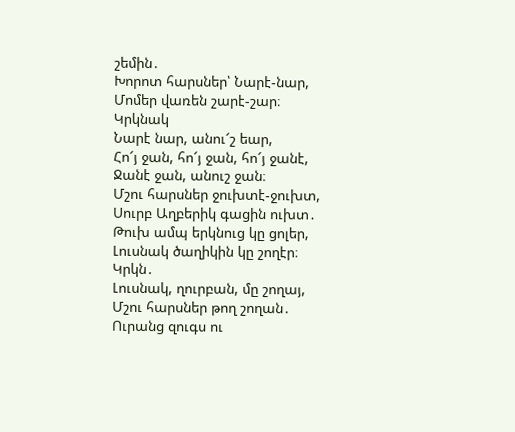շեմին․
Խորոտ հարսներ՝ Նարէ-նար,
Մոմեր վառեն շարէ-շար։
Կրկնակ
Նարէ նար, անու՜շ եար,
Հո՜յ ջան, հո՜յ ջան, հո՜յ ջանէ,
Ջանէ ջան, անուշ ջան։
Մշու հարսներ ջուխտէ-ջուխտ,
Սուրբ Աղբերիկ գացին ուխտ․
Թուխ ամպ երկնուց կը ցոլեր,
Լուսնակ ծաղիկին կը շողէր։
Կրկն․
Լուսնակ, ղուրբան, մը շողայ,
Մշու հարսներ թող շողան․
Ուրանց զուգս ու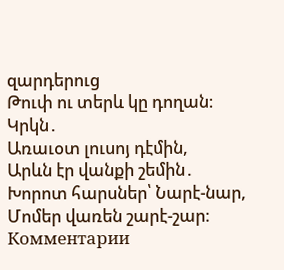զարդերուց
Թուփ ու տերև կը դողան։
Կրկն․
Առաւօտ լուսոյ դէմին,
Արևն էր վանքի շեմին․
Խորոտ հարսներ՝ Նարէ-նար,
Մոմեր վառեն շարէ-շար։
Комментарии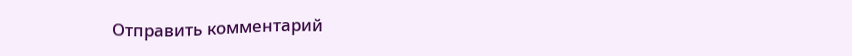Отправить комментарий